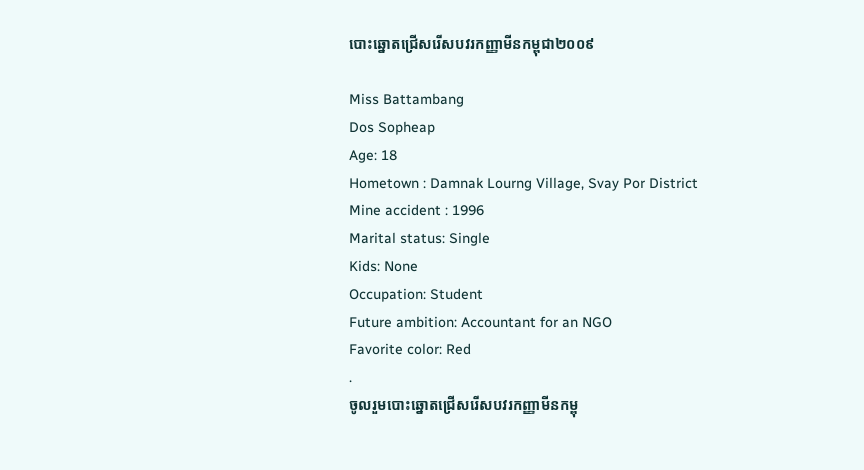បោះឆ្នោតជ្រើសរើសបវរកញ្ញាមីនកម្ពុជា២០០៩

Miss Battambang
Dos Sopheap
Age: 18
Hometown : Damnak Lourng Village, Svay Por District
Mine accident : 1996
Marital status: Single
Kids: None
Occupation: Student
Future ambition: Accountant for an NGO
Favorite color: Red
.
ចូលរួមបោះឆ្នោតជ្រើសរើសបវរកញ្ញាមីនកម្ពុ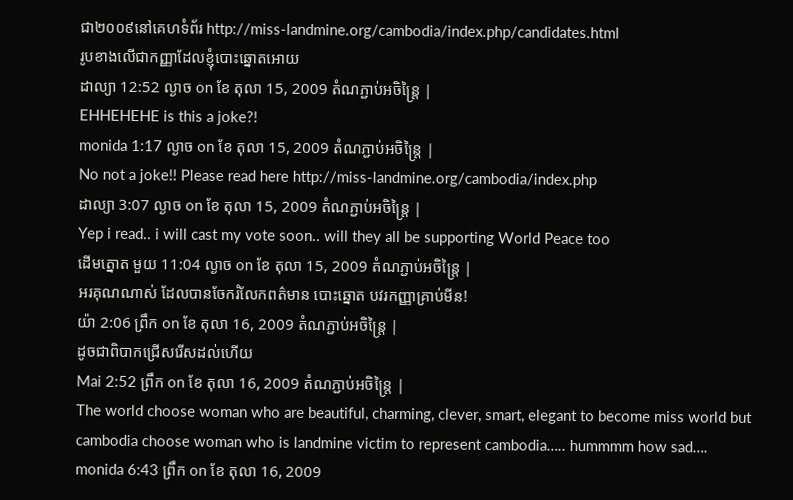ជា២០០៩នៅគេហទំព័រ http://miss-landmine.org/cambodia/index.php/candidates.html
រូបខាងលើជាកញ្ញាដែលខ្ញុំបោះឆ្នោតអោយ
ដាល្យា 12:52 ល្ងាច on ខែ តុលា 15, 2009 តំណភ្ជាប់អចិន្ត្រៃ |
EHHEHEHE is this a joke?!
monida 1:17 ល្ងាច on ខែ តុលា 15, 2009 តំណភ្ជាប់អចិន្ត្រៃ |
No not a joke!! Please read here http://miss-landmine.org/cambodia/index.php
ដាល្យា 3:07 ល្ងាច on ខែ តុលា 15, 2009 តំណភ្ជាប់អចិន្ត្រៃ |
Yep i read.. i will cast my vote soon.. will they all be supporting World Peace too
ដើមត្នោត មួយ 11:04 ល្ងាច on ខែ តុលា 15, 2009 តំណភ្ជាប់អចិន្ត្រៃ |
អរគុណណាស់ ដែលបានចែករំលែកពត៌មាន បោះឆ្នោត បវរកញ្ញាគ្រាប់មីន!
យ៉ា 2:06 ព្រឹក on ខែ តុលា 16, 2009 តំណភ្ជាប់អចិន្ត្រៃ |
ដូចជាពិបាកជ្រើសរើសដល់ហើយ
Mai 2:52 ព្រឹក on ខែ តុលា 16, 2009 តំណភ្ជាប់អចិន្ត្រៃ |
The world choose woman who are beautiful, charming, clever, smart, elegant to become miss world but cambodia choose woman who is landmine victim to represent cambodia….. hummmm how sad….
monida 6:43 ព្រឹក on ខែ តុលា 16, 2009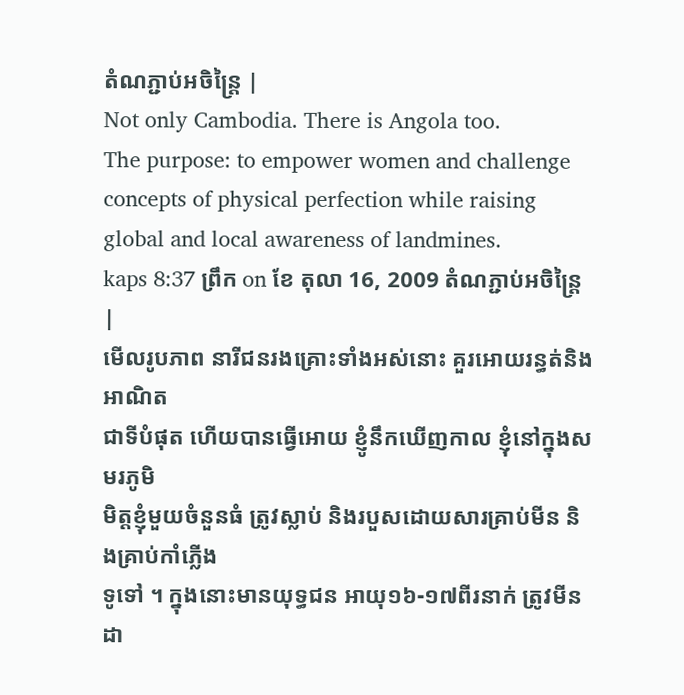តំណភ្ជាប់អចិន្ត្រៃ |
Not only Cambodia. There is Angola too.
The purpose: to empower women and challenge concepts of physical perfection while raising global and local awareness of landmines.
kaps 8:37 ព្រឹក on ខែ តុលា 16, 2009 តំណភ្ជាប់អចិន្ត្រៃ |
មើលរូបភាព នារីជនរងគ្រោះទាំងអស់នោះ គួរអោយរន្ធត់និងអាណិត
ជាទីបំផុត ហើយបានធ្វើអោយ ខ្ញូំនឹកឃើញកាល ខ្ញុំនៅក្នុងសមរភូមិ
មិត្តខ្ញុំមួយចំនួនធំ ត្រូវស្លាប់ និងរបួសដោយសារគ្រាប់មីន និងគ្រាប់កាំភ្លើង
ទូទៅ ។ ក្នុងនោះមានយុទ្ធជន អាយុ១៦-១៧ពីរនាក់ ត្រូវមីនដា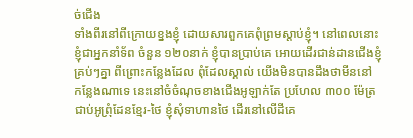ច់ជើង
ទាំងពីរនៅពីក្រោយខ្នងខ្ញុំ ដោយសារពួកគេពុំព្រមស្តាប់ខ្ញុំ។ នៅពេលនោះ
ខ្ញុំជាអ្នកនាំទ័ព ចំនួន ១២០នាក់ ខ្ញុំបានប្រាប់គេ អោយដើរជាន់ដានជើងខ្ញុំ
គ្រប់ៗគ្នា ពីព្រោះកន្លែងដែល ពុំដែលស្គាល់ យើងមិនបានដឹងថាមីននៅ
កន្លែងណាទេ នេះនៅចំចំណុចខាងជើងអូឡាក់តែ ប្រហែល ៣០០ ម៉ែត្រ
ជាប់អូព្រុំដែនខ្មែរ-ថៃ ខ្ញុំសុំទាហានថៃ ដើរនៅលើដីគេ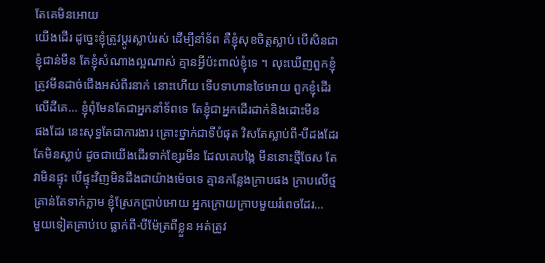តែគេមិនអោយ
យើងដើរ ដូច្នេះខ្ញុំត្រូវប្តូរស្លាប់រស់ ដើម្បីនាំទ័ព គឺខ្ញុំសុខចិត្តស្លាប់ បើសិនជា
ខ្ញុំជាន់មីន តែខ្ញុំសំណាងល្អណាស់ គ្មានអ្វីប៉ះពាល់ខ្ញុំទេ ។ លុះឃើញពួកខ្ញុំ
ត្រូវមីនដាច់ជើងអស់ពីរនាក់ នោះហើយ ទើបទាហានថៃអោយ ពួកខ្ញុំដើរ
លើដីគេ… ខ្ញុំពុំមែនតែជាអ្នកនាំទ័ពទេ តែខ្ញុំជាអ្នកដើរដាក់និងដោះមីន
ផងដែរ នេះសុទ្ធតែជាការងារ គ្រោះថ្នាក់ជាទីបំផុត វិសតែស្លាប់ពី-បីដងដែរ
តែមិនស្លាប់ ដូចជាយើងដើរទាក់ខ្សែរមីន ដែលគេបង្កៃ មីននោះថ្មីចែស តែ
វាមិនផ្ទុះ បើផ្ទុះវិញមិនដឹងជាយ៉ាងម៉េចទេ គ្មានកន្លែងក្រាបផង ក្រាបលើថ្ម
គ្រាន់តែទាក់ភ្លាម ខ្ញុំស្រែកប្រាប់អោយ អ្នកក្រោយក្រាបមួយរំពេចដែរ…
មួយទៀតគ្រាប់បេ ធ្លាក់ពី-បីម៉ែត្រពីខ្លួន អត់ត្រូវ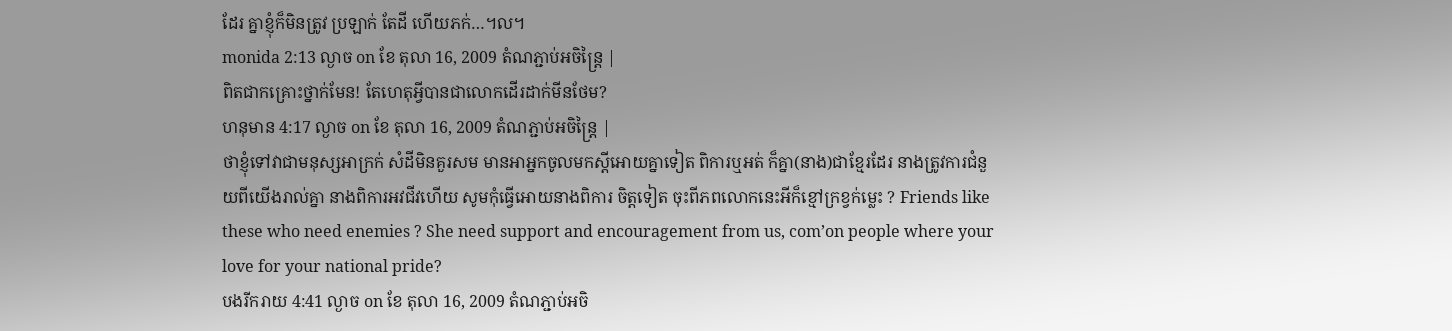ដែរ គ្នាខ្ញុំក៏មិនត្រូវ ប្រឡាក់ តែដី ហើយភក់…។ល។
monida 2:13 ល្ងាច on ខែ តុលា 16, 2009 តំណភ្ជាប់អចិន្ត្រៃ |
ពិតជាកគ្រោះថ្នាក់មែន! តែហេតុអ្វីបានជាលោកដើរដាក់មីនថែម?
ហនុមាន 4:17 ល្ងាច on ខែ តុលា 16, 2009 តំណភ្ជាប់អចិន្ត្រៃ |
ថាខ្ញុំទៅវាជាមនុស្សអាក្រក់ សំដីមិនគួរសម មានអាអ្នកចូលមកស្តីអោយគ្នាទៀត ពិការឬអត់ ក៏គ្នា(នាង)ជាខ្មែរដែរ នាងត្រូវការជំនួយពីយើងរាល់គ្នា នាងពិការអវជីវហើយ សូមកុំធ្វើអោយនាងពិការ ចិត្តទៀត ចុះពីភពលោកនេះអីក៏ខ្មៅក្រខ្វក់ម្លេះ ? Friends like these who need enemies ? She need support and encouragement from us, com’on people where your love for your national pride?
បងរីករាយ 4:41 ល្ងាច on ខែ តុលា 16, 2009 តំណភ្ជាប់អចិ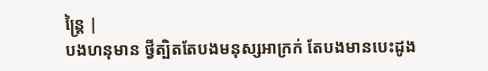ន្ត្រៃ |
បងហនុមាន ថ្វីត្បិតតែបងមនុស្សអាក្រក់ តែបងមានបេះដូង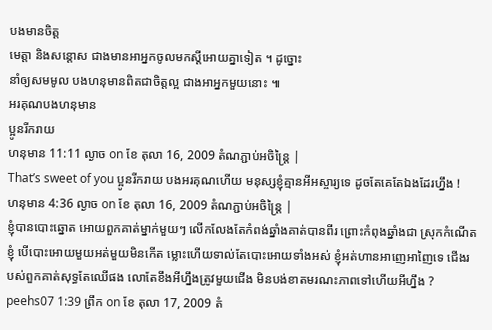បងមានចិត្ត
មេត្តា និងសន្ដោស ជាងមានអាអ្នកចូលមកស្តីអោយគ្នាទៀត ។ ដូច្នោះ
នាំឲ្យសមមូល បងហនុមានពិតជាចិត្តល្អ ជាងអាអ្នកមួយនោះ ៕
អរគុណបងហនុមាន
ប្អូនរីករាយ
ហនុមាន 11:11 ល្ងាច on ខែ តុលា 16, 2009 តំណភ្ជាប់អចិន្ត្រៃ |
That’s sweet of you ប្អូនរីករាយ បងអរគុណហើយ មនុស្សខ្ញុំគ្មានអីអស្ចារ្យទេ ដូចតែគេតែឯងដែរហ្នឹង !
ហនុមាន 4:36 ល្ងាច on ខែ តុលា 16, 2009 តំណភ្ជាប់អចិន្ត្រៃ |
ខ្ញុំបានបោះឆ្នោត អោយពួកគាត់ម្នាក់មួយៗ លើកលែងតែកំពង់ឆ្នាំងគាត់បានពីរ ព្រោះកំពុងឆ្នាំងជា ស្រុកកំណើតខ្ញុំ បើបោះអោយមួយអត់មួយមិនកើត ម្លោះហើយទាល់តែបោះអោយទាំងអស់ ខ្ញុំអត់ហានអាញេអាញៃទេ ជើងរបស់ពួកគាត់សុទ្ធតែឈើផង លោតែខឹងអីហ្នឹងត្រូវមួយជើង មិនបង់ខាតមរណះភាពទៅហើយអីហ្នឹង ?
peehs07 1:39 ព្រឹក on ខែ តុលា 17, 2009 តំ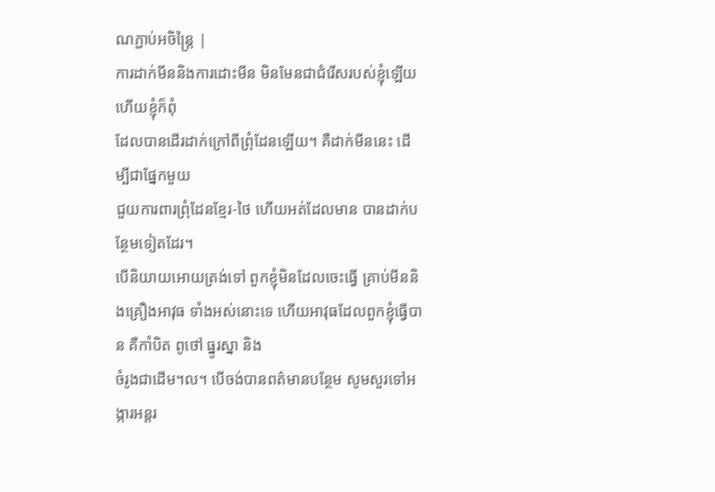ណភ្ជាប់អចិន្ត្រៃ |
ការដាក់មីននិងការដោះមីន មិនមែនជាជំរើសរបស់ខ្ញុំឡើយ ហើយខ្ញុំក៏ពុំ
ដែលបានដើរដាក់ក្រៅពីព្រុំដែនឡើយ។ គឺដាក់មីននេះ ដើម្បីជាផ្នែកមួយ
ជួយការពារព្រុំដែនខ្មែរ-ថៃ ហើយអត់ដែលមាន បានដាក់បន្ថែមទៀតដែរ។
បើនិយាយអោយត្រង់ទៅ ពួកខ្ញុំមិនដែលចេះធ្វើ គ្រាប់មីននិងគ្រឿងអាវុធ ទាំងអស់នោះទេ ហើយអាវុធដែលពួកខ្ញុំធ្វើបាន គឺកាំបិត ពូថៅ ធ្នូរស្នា និង
ចំរូងជាដើម។ល។ បើចង់បានពត៌មានបន្ថែម សូមសួរទៅអង្ការអន្តរ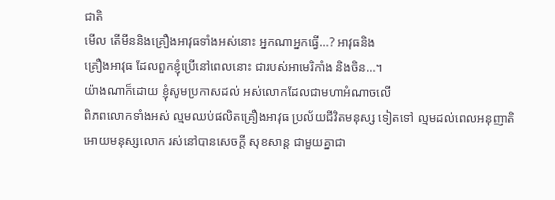ជាតិ
មើល តើមីននិងគ្រឿងអាវុធទាំងអស់នោះ អ្នកណាអ្នកធ្វើ…? អាវុធនិង
គ្រឿងអាវុធ ដែលពួកខ្ញុំប្រើនៅពេលនោះ ជារបស់អាមេរិកាំង និងចិន…។
យ៉ាងណាក៏ដោយ ខ្ញុំសូមប្រកាសដល់ អស់លោកដែលជាមហាអំណាចលើ
ពិភពលោកទាំងអស់ ល្មមឈប់ផលិតគ្រឿងអាវុធ ប្រល័យជីវិតមនុស្ស ទៀតទៅ ល្មមដល់ពេលអនុញាតិអោយមនុស្សលោក រស់នៅបានសេចក្តី សុខសាន្ត ជាមួយគ្នាជា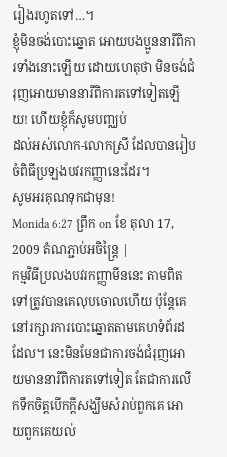រៀងរហូតទៅ…។
ខ្ញុំមិនចង់បោះឆ្នោត អោយបងប្អូននារីពិការទាំងនោះឡើយ ដោយហេតុថា មិនចង់ជំរុញអោយមាននារីពិការតទៅទៀតឡើយ! ហើយខ្ញុំក៏សូមបញ្ឈប់
ដល់អស់លោក-លោកស្រី ដែលបានរៀបចំពិធីប្រឡងបវរកញ្ញានេះដែរ។
សូមអរគុណទុកជាមុន!
Monida 6:27 ព្រឹក on ខែ តុលា 17, 2009 តំណភ្ជាប់អចិន្ត្រៃ |
កម្មវិធីប្រលងបវរកញ្ញាមីននេះ តាមពិតទៅត្រូវបានគេលុបចោលហើយ ប៉ុន្តែគេនៅរក្សារការបោះឆ្នោតតាមគេហទំព័រដដែល។ នេះមិនមែនជាការចង់ជំរុញអោយមាននារីពិការតទៅទៀត តែជាការលើកទឹកចិត្តបើកក្តីសង្ឃឹមសំរាប់ពួកគេ អោយពួកគេយល់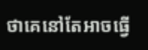ថាគេនៅតែអាចធ្វើ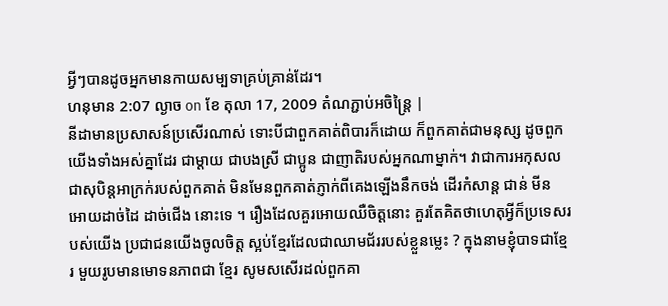អ្វីៗបានដូចអ្នកមានកាយសម្បទាគ្រប់គ្រាន់ដែរ។
ហនុមាន 2:07 ល្ងាច on ខែ តុលា 17, 2009 តំណភ្ជាប់អចិន្ត្រៃ |
នីដាមានប្រសាសន៍ប្រសើរណាស់ ទោះបីជាពួកគាត់ពិបារក៏ដោយ ក៏ពួកគាត់ជាមនុស្ស ដូចពួកយើងទាំងអស់គ្នាដែរ ជាម្តាយ ជាបងស្រី ជាប្អូន ជាញាតិរបស់អ្នកណាម្នាក់។ វាជាការអកុសល ជាសុបិន្តអាក្រក់របស់ពួកគាត់ មិនមែនពួកគាត់ភ្ញាក់ពីគេងឡើងនឹកចង់ ដើរកំសាន្ត ជាន់ មីន អោយដាច់ដៃ ដាច់ជើង នោះទេ ។ រឿងដែលគួរអោយឈឺចិត្តនោះ គួរតែគិតថាហេតុអ្វីក៏ប្រទេសរបស់យើង ប្រជាជនយើងចូលចិត្ត ស្អប់ខ្មែរដែលជាឈាមជ័ររបស់ខ្លួនម្លេះ ? ក្នុងនាមខ្ញុំបាទជាខ្មែរ មួយរូបមានមោទនភាពជា ខ្មែរ សូមសសើរដល់ពួកគា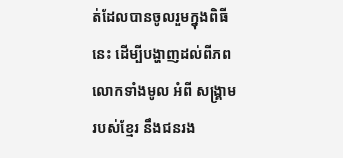ត់ដែលបានចូលរួមក្នុងពិធីនេះ ដើម្បីបង្ហាញដល់ពីភពលោកទាំងមូល អំពី សង្រ្គាមរបស់ខ្មែរ នឹងជនរង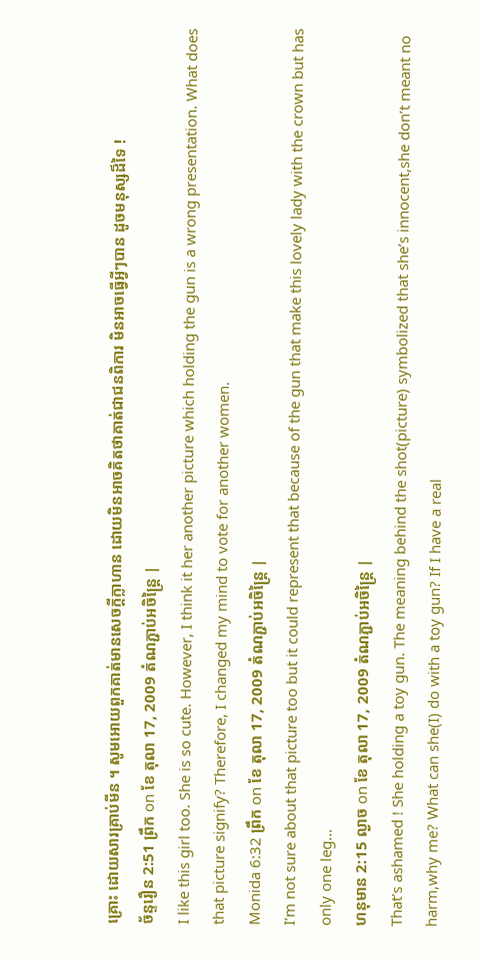គ្រោះ ដោយសារគ្រាប់មីន ។ សូមអោយពួកគាត់មានសេចក្តីក្លាហាន ដោយមិនអាចគិតថាគាត់ជាជនពិការ មិនអាចធ្វើអ្វីៗបាន ដូចមនុស្សដ៏ទៃ !
ច័ន្ទរឿន 2:51 ព្រឹក on ខែ តុលា 17, 2009 តំណភ្ជាប់អចិន្ត្រៃ |
I like this girl too. She is so cute. However, I think it her another picture which holding the gun is a wrong presentation. What does that picture signify? Therefore, I changed my mind to vote for another women.
Monida 6:32 ព្រឹក on ខែ តុលា 17, 2009 តំណភ្ជាប់អចិន្ត្រៃ |
I’m not sure about that picture too but it could represent that because of the gun that make this lovely lady with the crown but has only one leg…
ហនុមាន 2:15 ល្ងាច on ខែ តុលា 17, 2009 តំណភ្ជាប់អចិន្ត្រៃ |
That’s ashamed ! She holding a toy gun. The meaning behind the shot(picture) symbolized that she’s innocent,she don’t meant no harm,why me? What can she(I) do with a toy gun? If I have a real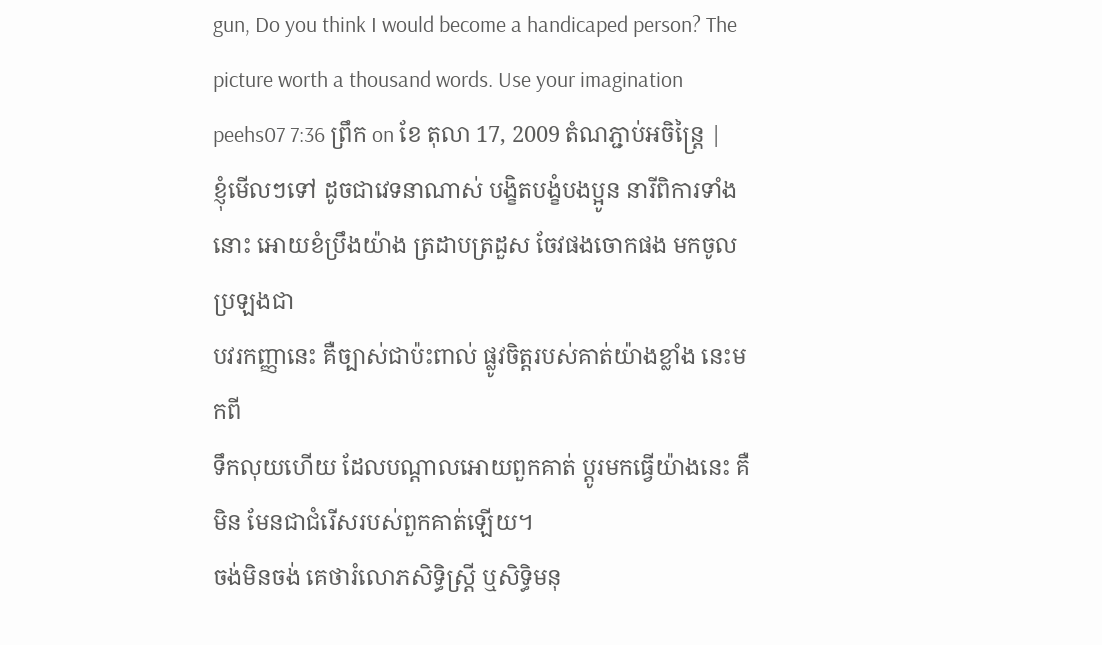gun, Do you think I would become a handicaped person? The picture worth a thousand words. Use your imagination
peehs07 7:36 ព្រឹក on ខែ តុលា 17, 2009 តំណភ្ជាប់អចិន្ត្រៃ |
ខ្ញុំមើលៗទៅ ដូចជាវេទនាណាស់ បង្ខិតបង្ខំបងប្អូន នារីពិការទាំងនោះ អោយខំប្រឹងយ៉ាង ត្រដាបត្រដួស ចែវផងចោកផង មកចូលប្រឡងជា
បវរកញ្ញានេះ គឺច្បាស់ជាប៉ះពាល់ ផ្លូវចិត្តរបស់គាត់យ៉ាងខ្លាំង នេះមកពី
ទឹកលុយហើយ ដែលបណ្តាលអោយពួកគាត់ ប្តូរមកធ្វើយ៉ាងនេះ គឺមិន មែនជាជំរើសរបស់ពួកគាត់ឡើយ។
ចង់មិនចង់ គេថារំលោភសិទ្ធិស្រ្តី ឬសិទ្ធិមនុ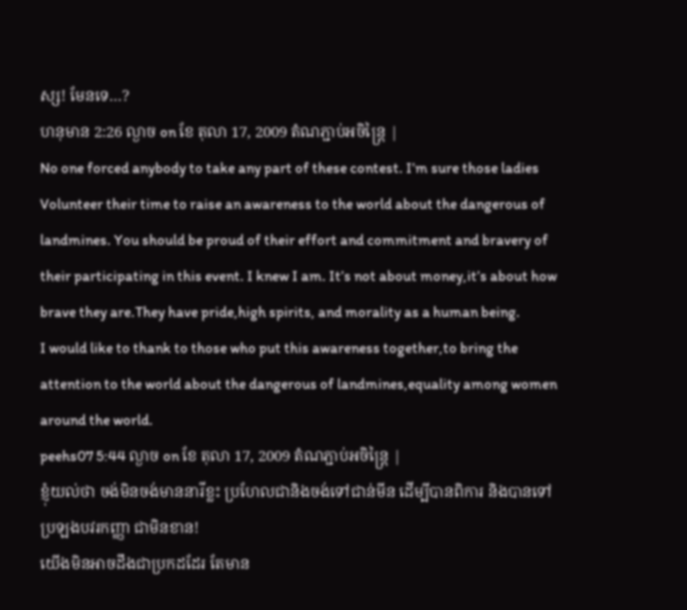ស្ស! មែនទេ…?
ហនុមាន 2:26 ល្ងាច on ខែ តុលា 17, 2009 តំណភ្ជាប់អចិន្ត្រៃ |
No one forced anybody to take any part of these contest. I’m sure those ladies Volunteer their time to raise an awareness to the world about the dangerous of landmines. You should be proud of their effort and commitment and bravery of their participating in this event. I knew I am. It’s not about money,it’s about how brave they are.They have pride,high spirits, and morality as a human being.
I would like to thank to those who put this awareness together,to bring the attention to the world about the dangerous of landmines,equality among women around the world.
peehs07 5:44 ល្ងាច on ខែ តុលា 17, 2009 តំណភ្ជាប់អចិន្ត្រៃ |
ខ្ញុំយល់ថា ចង់មិនចង់មាននារីខ្លះ ប្រហែលជានិងចង់ទៅជាន់មីន ដើម្បីបានពិការ និងបានទៅប្រឡងបវរកញ្ញា ជាមិនខាន!
យើងមិនអាចដឹងជាប្រកដដែរ តែមាន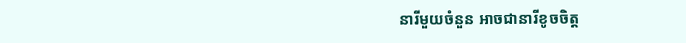នារីមួយចំនួន អាចជានារីខូចចិត្ត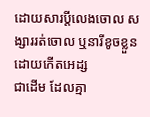ដោយសារប្តីលេងចោល សង្សាររត់ចោល ឬនារីខូចខ្លួនដោយកើតអេដ្ស
ជាដើម ដែលគ្មា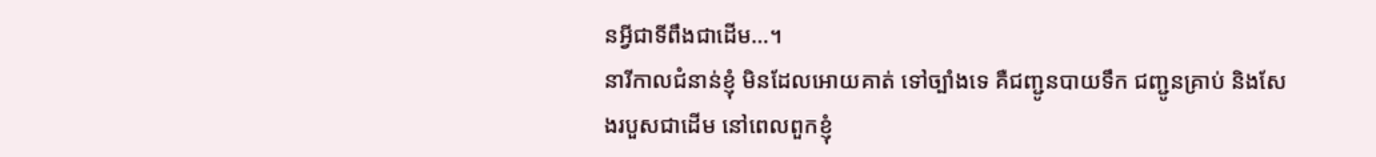នអ្វីជាទីពឹងជាដើម…។
នារីកាលជំនាន់ខ្ញុំ មិនដែលអោយគាត់ ទៅច្បាំងទេ គឺជញ្ជូនបាយទឹក ជញ្ជូនគ្រាប់ និងសែងរបួសជាដើម នៅពេលពួកខ្ញុំ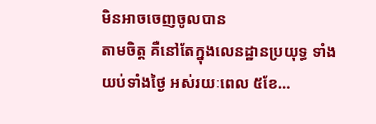មិនអាចចេញចូលបាន
តាមចិត្ត គឺនៅតែក្នុងលេនដ្ឋានប្រយុទ្ធ ទាំងយប់ទាំងថ្ងៃ អស់រយៈពេល ៥ខែ…